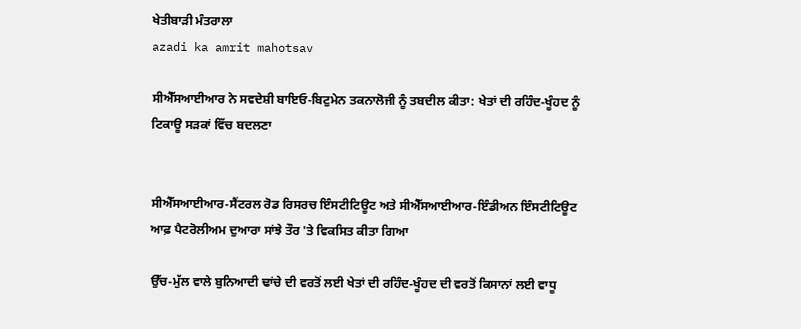ਖੇਤੀਬਾੜੀ ਮੰਤਰਾਲਾ
azadi ka amrit mahotsav

ਸੀਐੱਸਆਈਆਰ ਨੇ ਸਵਦੇਸ਼ੀ ਬਾਇਓ-ਬਿਟੁਮੇਨ ਤਕਨਾਲੋਜੀ ਨੂੰ ਤਬਦੀਲ ਕੀਤਾ: ਖੇਤਾਂ ਦੀ ਰਹਿੰਦ-ਖੂੰਹਦ ਨੂੰ ਟਿਕਾਊ ਸੜਕਾਂ ਵਿੱਚ ਬਦਲਣਾ


ਸੀਐੱਸਆਈਆਰ-ਸੈਂਟਰਲ ਰੋਡ ਰਿਸਰਚ ਇੰਸਟੀਟਿਊਟ ਅਤੇ ਸੀਐੱਸਆਈਆਰ-ਇੰਡੀਅਨ ਇੰਸਟੀਟਿਊਟ ਆਫ਼ ਪੈਟਰੋਲੀਅਮ ਦੁਆਰਾ ਸਾਂਝੇ ਤੌਰ 'ਤੇ ਵਿਕਸਿਤ ਕੀਤਾ ਗਿਆ

ਉੱਚ-ਮੁੱਲ ਵਾਲੇ ਬੁਨਿਆਦੀ ਢਾਂਚੇ ਦੀ ਵਰਤੋਂ ਲਈ ਖੇਤਾਂ ਦੀ ਰਹਿੰਦ-ਖੂੰਹਦ ਦੀ ਵਰਤੋਂ ਕਿਸਾਨਾਂ ਲਈ ਵਾਧੂ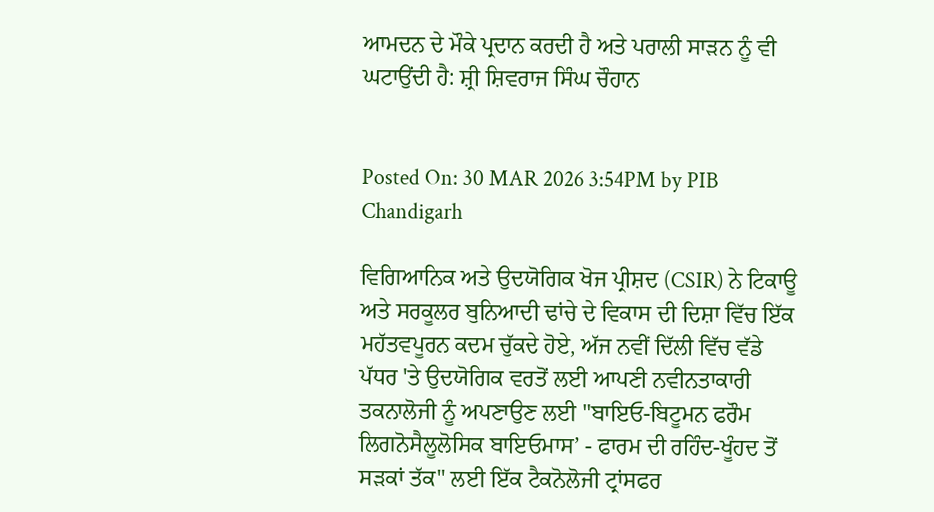ਆਮਦਨ ਦੇ ਮੌਕੇ ਪ੍ਰਦਾਨ ਕਰਦੀ ਹੈ ਅਤੇ ਪਰਾਲੀ ਸਾੜਨ ਨੂੰ ਵੀ ਘਟਾਉਂਦੀ ਹੈ: ਸ਼੍ਰੀ ਸ਼ਿਵਰਾਜ ਸਿੰਘ ਚੌਹਾਨ


Posted On: 30 MAR 2026 3:54PM by PIB Chandigarh

ਵਿਗਿਆਨਿਕ ਅਤੇ ਉਦਯੋਗਿਕ ਖੋਜ ਪ੍ਰੀਸ਼ਦ (CSIR) ਨੇ ਟਿਕਾਊ ਅਤੇ ਸਰਕੂਲਰ ਬੁਨਿਆਦੀ ਢਾਂਚੇ ਦੇ ਵਿਕਾਸ ਦੀ ਦਿਸ਼ਾ ਵਿੱਚ ਇੱਕ ਮਹੱਤਵਪੂਰਨ ਕਦਮ ਚੁੱਕਦੇ ਹੋਏ, ਅੱਜ ਨਵੀਂ ਦਿੱਲੀ ਵਿੱਚ ਵੱਡੇ ਪੱਧਰ 'ਤੇ ਉਦਯੋਗਿਕ ਵਰਤੋਂ ਲਈ ਆਪਣੀ ਨਵੀਨਤਾਕਾਰੀ ਤਕਨਾਲੋਜੀ ਨੂੰ ਅਪਣਾਉਣ ਲਈ "ਬਾਇਓ-ਬਿਟੂਮਨ ਫਰੌਮ ਲਿਗਨੋਸੈਲੂਲੋਸਿਕ ਬਾਇਓਮਾਸ’ - ਫਾਰਮ ਦੀ ਰਹਿੰਦ-ਖੂੰਹਦ ਤੋਂ ਸੜਕਾਂ ਤੱਕ" ਲਈ ਇੱਕ ਟੈਕਨੋਲੋਜੀ ਟ੍ਰਾਂਸਫਰ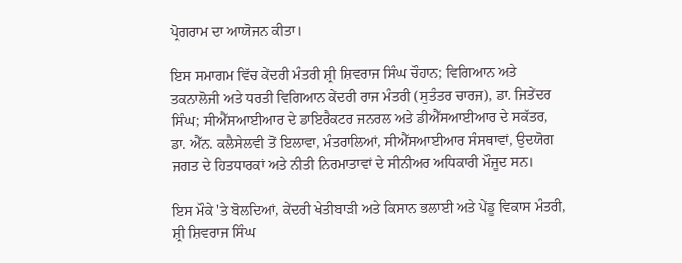ਪ੍ਰੋਗਰਾਮ ਦਾ ਆਯੋਜਨ ਕੀਤਾ।

ਇਸ ਸਮਾਗਮ ਵਿੱਚ ਕੇਂਦਰੀ ਮੰਤਰੀ ਸ਼੍ਰੀ ਸ਼ਿਵਰਾਜ ਸਿੰਘ ਚੌਹਾਨ; ਵਿਗਿਆਨ ਅਤੇ ਤਕਨਾਲੋਜੀ ਅਤੇ ਧਰਤੀ ਵਿਗਿਆਨ ਕੇਂਦਰੀ ਰਾਜ ਮੰਤਰੀ (ਸੁਤੰਤਰ ਚਾਰਜ), ਡਾ. ਜਿਤੇਂਦਰ ਸਿੰਘ; ਸੀਐੱਸਆਈਆਰ ਦੇ ਡਾਇਰੈਕਟਰ ਜਨਰਲ ਅਤੇ ਡੀਐੱਸਆਈਆਰ ਦੇ ਸਕੱਤਰ, ਡਾ. ਐੱਨ. ਕਲੈਸੇਲਵੀ ਤੋਂ ਇਲਾਵਾ, ਮੰਤਰਾਲਿਆਂ, ਸੀਐੱਸਆਈਆਰ ਸੰਸਥਾਵਾਂ, ਉਦਯੋਗ ਜਗਤ ਦੇ ਹਿਤਧਾਰਕਾਂ ਅਤੇ ਨੀਤੀ ਨਿਰਮਾਤਾਵਾਂ ਦੇ ਸੀਨੀਅਰ ਅਧਿਕਾਰੀ ਮੌਜੂਦ ਸਨ।

ਇਸ ਮੌਕੇ 'ਤੇ ਬੋਲਦਿਆਂ, ਕੇਂਦਰੀ ਖੇਤੀਬਾੜੀ ਅਤੇ ਕਿਸਾਨ ਭਲਾਈ ਅਤੇ ਪੇਂਡੂ ਵਿਕਾਸ ਮੰਤਰੀ, ਸ਼੍ਰੀ ਸ਼ਿਵਰਾਜ ਸਿੰਘ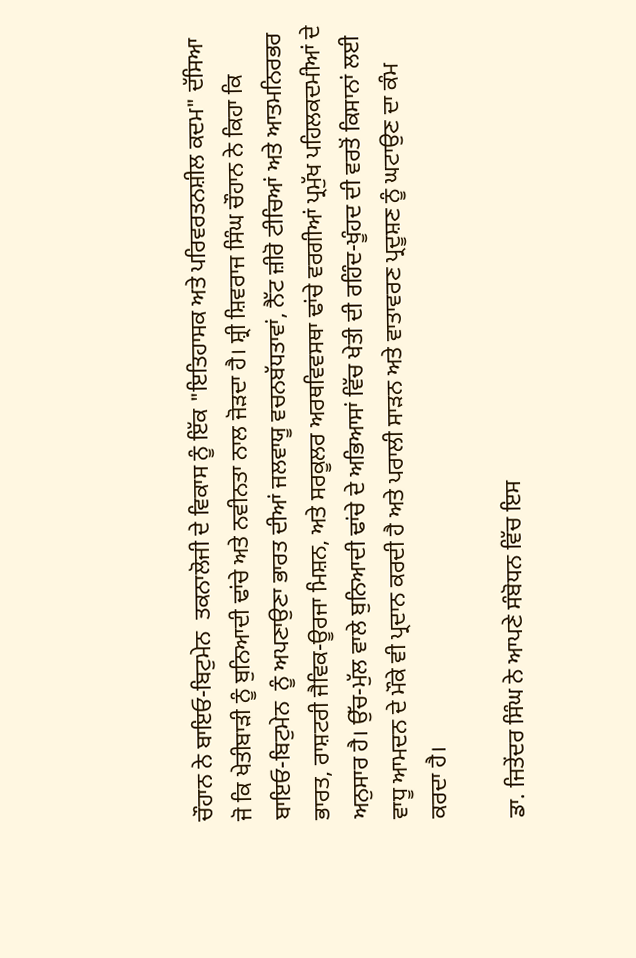ਚੌਹਾਨ ਨੇ ਬਾਇਓ-ਬਿਟੁਮੇਨ  ਤਕਨਾਲੋਜੀ ਦੇ ਵਿਕਾਸ ਨੂੰ ਇੱਕ "ਇਤਿਹਾਸਕ ਅਤੇ ਪਰਿਵਰਤਨਸ਼ੀਲ ਕਦਮ" ਦੱਸਿਆ ਜੋ ਕਿ ਖੇਤੀਬਾੜੀ ਨੂੰ ਬੁਨਿਆਦੀ ਢਾਂਚੇ ਅਤੇ ਨਵੀਨਤਾ ਨਾਲ ਜੋੜਦਾ ਹੈ। ਸ਼੍ਰੀ ਸ਼ਿਵਰਾਜ ਸਿੰਘ ਚੌਹਾਨ ਨੇ ਕਿਹਾ ਕਿ ਬਾਇਓ-ਬਿਟੁਮੇਨ  ਨੂੰ ਅਪਣਾਉਣਾ ਭਾਰਤ ਦੀਆਂ ਜਲਵਾਯੂ ਵਚਨਬੱਧਤਾਵਾਂ, ਨੈੱਟ ਜ਼ੀਰੋ ਟੀਚਿਆਂ ਅਤੇ ਆਤਮਨਿਰਭਰ ਭਾਰਤ, ਰਾਸ਼ਟਰੀ ਜੈਵਿਕ-ਊਰਜਾ ਮਿਸ਼ਨ, ਅਤੇ ਸਰਕੂਲਰ ਅਰਥਵਿਵਸਥਾ ਢਾਂਚੇ ਵਰਗੀਆਂ ਪ੍ਰਮੁੱਖ ਪਹਿਲਕਦਮੀਆਂ ਦੇ ਅਨੁਸਾਰ ਹੈ। ਉੱਚ-ਮੁੱਲ ਵਾਲੇ ਬੁਨਿਆਦੀ ਢਾਂਚੇ ਦੇ ਅਭਿਆਸਾਂ ਵਿੱਚ ਖੇਤੀ ਦੀ ਰਹਿੰਦ-ਖੂੰਹਦ ਦੀ ਵਰਤੋਂ ਕਿਸਾਨਾਂ ਲਈ ਵਾਧੂ ਆਮਦਨ ਦੇ ਮੌਕੇ ਵੀ ਪ੍ਰਦਾਨ ਕਰਦੀ ਹੈ ਅਤੇ ਪਰਾਲੀ ਸਾੜਨ ਅਤੇ ਵਾਤਾਵਰਣ ਪ੍ਰਦੂਸ਼ਣ ਨੂੰ ਘਟਾਉਣ ਦਾ ਕੰਮ ਕਰਦਾ ਹੈ।

ਡਾ. ਜਿਤੇਂਦਰ ਸਿੰਘ ਨੇ ਆਪਣੇ ਸੰਬੋਧਨ ਵਿੱਚ ਇਸ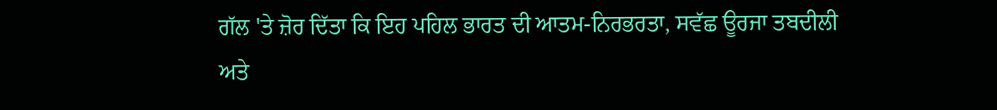ਗੱਲ 'ਤੇ ਜ਼ੋਰ ਦਿੱਤਾ ਕਿ ਇਹ ਪਹਿਲ ਭਾਰਤ ਦੀ ਆਤਮ-ਨਿਰਭਰਤਾ, ਸਵੱਛ ਊਰਜਾ ਤਬਦੀਲੀ ਅਤੇ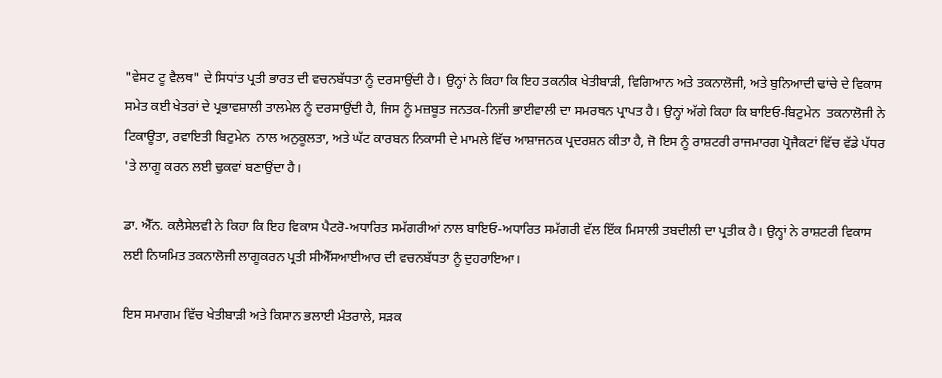"ਵੇਸਟ ਟੂ ਵੈਲਥ" ਦੇ ਸਿਧਾਂਤ ਪ੍ਰਤੀ ਭਾਰਤ ਦੀ ਵਚਨਬੱਧਤਾ ਨੂੰ ਦਰਸਾਉਂਦੀ ਹੈ। ਉਨ੍ਹਾਂ ਨੇ ਕਿਹਾ ਕਿ ਇਹ ਤਕਨੀਕ ਖੇਤੀਬਾੜੀ, ਵਿਗਿਆਨ ਅਤੇ ਤਕਨਾਲੋਜੀ, ਅਤੇ ਬੁਨਿਆਦੀ ਢਾਂਚੇ ਦੇ ਵਿਕਾਸ ਸਮੇਤ ਕਈ ਖੇਤਰਾਂ ਦੇ ਪ੍ਰਭਾਵਸ਼ਾਲੀ ਤਾਲਮੇਲ ਨੂੰ ਦਰਸਾਉਂਦੀ ਹੈ, ਜਿਸ ਨੂੰ ਮਜ਼ਬੂਤ ਜਨਤਕ-ਨਿਜੀ ਭਾਈਵਾਲੀ ਦਾ ਸਮਰਥਨ ਪ੍ਰਾਪਤ ਹੈ। ਉਨ੍ਹਾਂ ਅੱਗੇ ਕਿਹਾ ਕਿ ਬਾਇਓ-ਬਿਟੁਮੇਨ  ਤਕਨਾਲੋਜੀ ਨੇ ਟਿਕਾਊਤਾ, ਰਵਾਇਤੀ ਬਿਟੁਮੇਨ  ਨਾਲ ਅਨੁਕੂਲਤਾ, ਅਤੇ ਘੱਟ ਕਾਰਬਨ ਨਿਕਾਸੀ ਦੇ ਮਾਮਲੇ ਵਿੱਚ ਆਸ਼ਾਜਨਕ ਪ੍ਰਦਰਸ਼ਨ ਕੀਤਾ ਹੈ, ਜੋ ਇਸ ਨੂੰ ਰਾਸ਼ਟਰੀ ਰਾਜਮਾਰਗ ਪ੍ਰੋਜੈਕਟਾਂ ਵਿੱਚ ਵੱਡੇ ਪੱਧਰ 'ਤੇ ਲਾਗੂ ਕਰਨ ਲਈ ਢੁਕਵਾਂ ਬਣਾਉਂਦਾ ਹੈ।

ਡਾ. ਐੱਨ. ਕਲੈਸੇਲਵੀ ਨੇ ਕਿਹਾ ਕਿ ਇਹ ਵਿਕਾਸ ਪੈਟਰੋ-ਅਧਾਰਿਤ ਸਮੱਗਰੀਆਂ ਨਾਲ ਬਾਇਓ-ਅਧਾਰਿਤ ਸਮੱਗਰੀ ਵੱਲ ਇੱਕ ਮਿਸਾਲੀ ਤਬਦੀਲੀ ਦਾ ਪ੍ਰਤੀਕ ਹੈ। ਉਨ੍ਹਾਂ ਨੇ ਰਾਸ਼ਟਰੀ ਵਿਕਾਸ ਲਈ ਨਿਯਮਿਤ ਤਕਨਾਲੋਜੀ ਲਾਗੂਕਰਨ ਪ੍ਰਤੀ ਸੀਐੱਸਆਈਆਰ ਦੀ ਵਚਨਬੱਧਤਾ ਨੂੰ ਦੁਹਰਾਇਆ।

ਇਸ ਸਮਾਗਮ ਵਿੱਚ ਖੇਤੀਬਾੜੀ ਅਤੇ ਕਿਸਾਨ ਭਲਾਈ ਮੰਤਰਾਲੇ, ਸੜਕ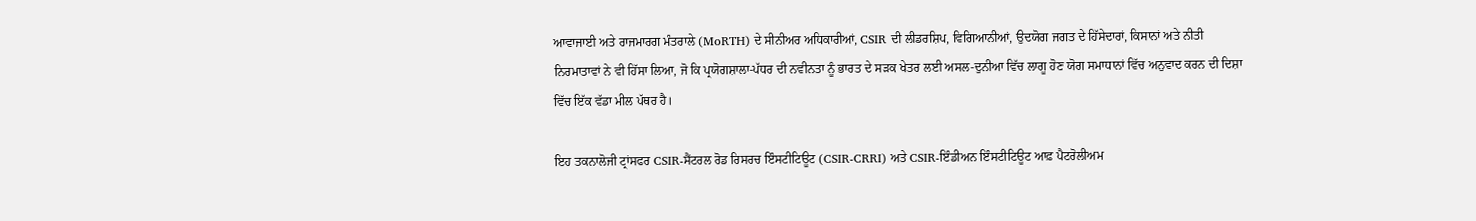ਆਵਾਜਾਈ ਅਤੇ ਰਾਜਮਾਰਗ ਮੰਤਰਾਲੇ (MoRTH) ਦੇ ਸੀਨੀਅਰ ਅਧਿਕਾਰੀਆਂ, CSIR ਦੀ ਲੀਡਰਸ਼ਿਪ, ਵਿਗਿਆਨੀਆਂ, ਉਦਯੋਗ ਜਗਤ ਦੇ ਹਿੱਸੇਦਾਰਾਂ, ਕਿਸਾਨਾਂ ਅਤੇ ਨੀਤੀ ਨਿਰਮਾਤਾਵਾਂ ਨੇ ਵੀ ਹਿੱਸਾ ਲਿਆ, ਜੋ ਕਿ ਪ੍ਰਯੋਗਸ਼ਾਲਾ-ਪੱਧਰ ਦੀ ਨਵੀਨਤਾ ਨੂੰ ਭਾਰਤ ਦੇ ਸੜਕ ਖੇਤਰ ਲਈ ਅਸਲ-ਦੁਨੀਆ ਵਿੱਚ ਲਾਗੂ ਹੋਣ ਯੋਗ ਸਮਾਧਾਨਾਂ ਵਿੱਚ ਅਨੁਵਾਦ ਕਰਨ ਦੀ ਦਿਸ਼ਾ ਵਿੱਚ ਇੱਕ ਵੱਡਾ ਮੀਲ ਪੱਥਰ ਹੈ।

ਇਹ ਤਕਨਾਲੋਜੀ ਟ੍ਰਾਂਸਫਰ CSIR-ਸੈਂਟਰਲ ਰੋਡ ਰਿਸਰਚ ਇੰਸਟੀਟਿਊਟ (CSIR-CRRI) ਅਤੇ CSIR-ਇੰਡੀਅਨ ਇੰਸਟੀਟਿਊਟ ਆਫ਼ ਪੈਟਰੋਲੀਅਮ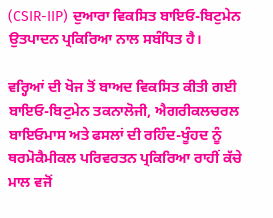(CSIR-IIP) ਦੁਆਰਾ ਵਿਕਸਿਤ ਬਾਇਓ-ਬਿਟੁਮੇਨ  ਉਤਪਾਦਨ ਪ੍ਰਕਿਰਿਆ ਨਾਲ ਸਬੰਧਿਤ ਹੈ।

ਵਰ੍ਹਿਆਂ ਦੀ ਖੋਜ ਤੋਂ ਬਾਅਦ ਵਿਕਸਿਤ ਕੀਤੀ ਗਈ ਬਾਇਓ-ਬਿਟੁਮੇਨ ਤਕਨਾਲੋਜੀ, ਐਗਰੀਕਲਚਰਲ ਬਾਇਓਮਾਸ ਅਤੇ ਫਸਲਾਂ ਦੀ ਰਹਿੰਦ-ਖੂੰਹਦ ਨੂੰ ਥਰਮੋਕੈਮੀਕਲ ਪਰਿਵਰਤਨ ਪ੍ਰਕਿਰਿਆ ਰਾਹੀਂ ਕੱਚੇ ਮਾਲ ਵਜੋਂ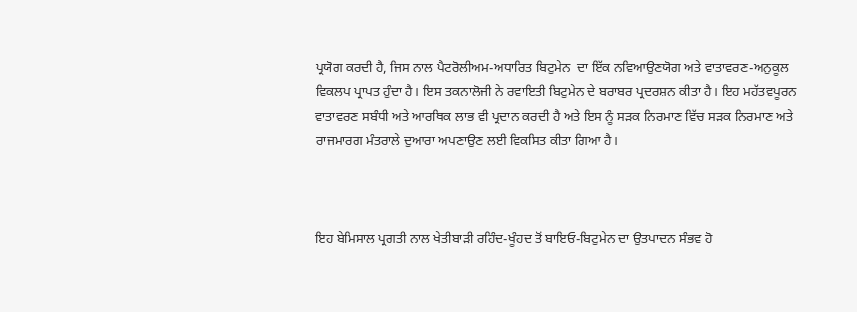ਪ੍ਰਯੋਗ ਕਰਦੀ ਹੈ, ਜਿਸ ਨਾਲ ਪੈਟਰੋਲੀਅਮ-ਅਧਾਰਿਤ ਬਿਟੁਮੇਨ  ਦਾ ਇੱਕ ਨਵਿਆਉਣਯੋਗ ਅਤੇ ਵਾਤਾਵਰਣ-ਅਨੁਕੂਲ ਵਿਕਲਪ ਪ੍ਰਾਪਤ ਹੁੰਦਾ ਹੈ। ਇਸ ਤਕਨਾਲੋਜੀ ਨੇ ਰਵਾਇਤੀ ਬਿਟੁਮੇਨ ਦੇ ਬਰਾਬਰ ਪ੍ਰਦਰਸ਼ਨ ਕੀਤਾ ਹੈ। ਇਹ ਮਹੱਤਵਪੂਰਨ ਵਾਤਾਵਰਣ ਸਬੰਧੀ ਅਤੇ ਆਰਥਿਕ ਲਾਭ ਵੀ ਪ੍ਰਦਾਨ ਕਰਦੀ ਹੈ ਅਤੇ ਇਸ ਨੂੰ ਸੜਕ ਨਿਰਮਾਣ ਵਿੱਚ ਸੜਕ ਨਿਰਮਾਣ ਅਤੇ ਰਾਜਮਾਰਗ ਮੰਤਰਾਲੇ ਦੁਆਰਾ ਅਪਣਾਉਣ ਲਈ ਵਿਕਸਿਤ ਕੀਤਾ ਗਿਆ ਹੈ।



ਇਹ ਬੇਮਿਸਾਲ ਪ੍ਰਗਤੀ ਨਾਲ ਖੇਤੀਬਾੜੀ ਰਹਿੰਦ-ਖੂੰਹਦ ਤੋਂ ਬਾਇਓ-ਬਿਟੁਮੇਨ ਦਾ ਉਤਪਾਦਨ ਸੰਭਵ ਹੋ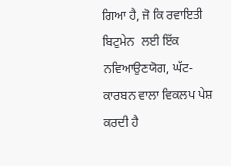ਗਿਆ ਹੈ, ਜੋ ਕਿ ਰਵਾਇਤੀ ਬਿਟੁਮੇਨ  ਲਈ ਇੱਕ ਨਵਿਆਉਣਯੋਗ, ਘੱਟ-ਕਾਰਬਨ ਵਾਲਾ ਵਿਕਲਪ ਪੇਸ਼ ਕਰਦੀ ਹੈ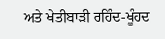ਅਤੇ ਖੇਤੀਬਾੜੀ ਰਹਿੰਦ-ਖੂੰਹਦ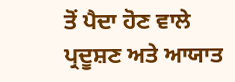ਤੋਂ ਪੈਦਾ ਹੋਣ ਵਾਲੇ ਪ੍ਰਦੂਸ਼ਣ ਅਤੇ ਆਯਾਤ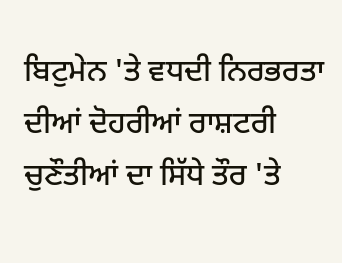ਬਿਟੁਮੇਨ 'ਤੇ ਵਧਦੀ ਨਿਰਭਰਤਾ ਦੀਆਂ ਦੋਹਰੀਆਂ ਰਾਸ਼ਟਰੀ ਚੁਣੌਤੀਆਂ ਦਾ ਸਿੱਧੇ ਤੌਰ 'ਤੇ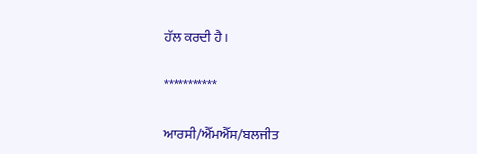ਹੱਲ ਕਰਦੀ ਹੈ।

***********

ਆਰਸੀ/ਐੱਮਐੱਸ/ਬਲਜੀਤ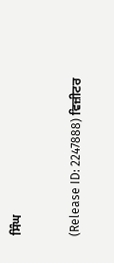ਸਿੰਘ


(Release ID: 2247888) ਵਿਜ਼ੀਟਰ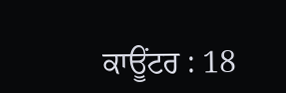ਕਾਊਂਟਰ : 18